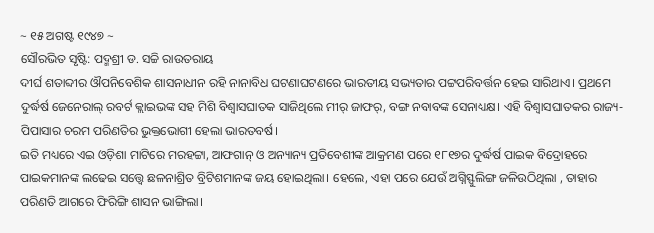~ ୧୫ ଅଗଷ୍ଟ ୧୯୪୭ ~
ସୌରଭିତ ସୃଷ୍ଟି: ପଦ୍ମଶ୍ରୀ ଡ. ସଚ୍ଚି ରାଉତରାୟ
ଦୀର୍ଘ ଶତାବ୍ଦୀର ଔପନିବେଶିକ ଶାସନାଧୀନ ରହି ନାନାବିଧ ଘଟଣାଘଟଣରେ ଭାରତୀୟ ସଭ୍ୟତାର ପଟ୍ଟପରିବର୍ତ୍ତନ ହେଇ ସାରିଥାଏ। ପ୍ରଥମେ ଦୁର୍ଦ୍ଧର୍ଷ ଜେନେରାଲ୍ ରବର୍ଟ କ୍ଲାଇଭଙ୍କ ସହ ମିଶି ବିଶ୍ଵାସଘାତକ ସାଜିଥିଲେ ମୀର୍ ଜାଫର୍, ବଙ୍ଗ ନବାବଙ୍କ ସେନାଧ୍ୟକ୍ଷ। ଏହି ବିଶ୍ଵାସଘାତକର ରାଜ୍ୟ-ପିପାସାର ଚରମ ପରିଣତିର ଭୁକ୍ତଭୋଗୀ ହେଲା ଭାରତବର୍ଷ।
ଇତି ମଧ୍ୟରେ ଏଇ ଓଡ଼ିଶା ମାଟିରେ ମରହଟ୍ଟା, ଆଫଗାନ୍ ଓ ଅନ୍ୟାନ୍ୟ ପ୍ରତିବେଶୀଙ୍କ ଆକ୍ରମଣ ପରେ ୧୮୧୭ର ଦୁର୍ଦ୍ଧର୍ଷ ପାଇକ ବିଦ୍ରୋହରେ ପାଇକମାନଙ୍କ ଲଢେଇ ସତ୍ତ୍ଵେ ଛଳନାଶ୍ରିତ ବ୍ରିଟିଶମାନଙ୍କ ଜୟ ହୋଇଥିଲା। ହେଲେ, ଏହା ପରେ ଯେଉଁ ଅଗ୍ନିସ୍ଫୁଲିଙ୍ଗ ଜଳିଉଠିଥିଲା , ତାହାର ପରିଣତି ଆଗରେ ଫିରିଙ୍ଗି ଶାସନ ଭାଙ୍ଗିଲା।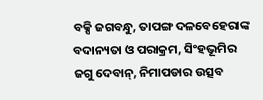ବକ୍ସି ଜଗବନ୍ଧୁ, ତାପଙ୍ଗ ଦଳବେହେରାଙ୍କ ବଦାନ୍ୟତା ଓ ପରାକ୍ରମ, ସିଂହଭୂମିର ଜଗୁ ଦେବାନ୍, ନିମାପଡାର ଉତ୍ସବ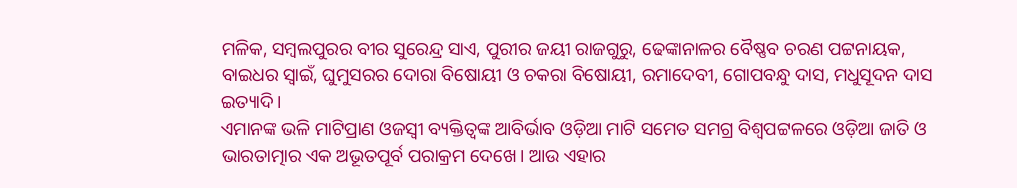ମଳିକ, ସମ୍ବଲପୁରର ବୀର ସୁରେନ୍ଦ୍ର ସାଏ, ପୁରୀର ଜୟୀ ରାଜଗୁରୁ, ଢେଙ୍କାନାଳର ବୈଷ୍ଣବ ଚରଣ ପଟ୍ଟନାୟକ, ବାଇଧର ସ୍ଵାଇଁ, ଘୁମୁସରର ଦୋରା ବିଷୋୟୀ ଓ ଚକରା ବିଷୋୟୀ, ରମାଦେବୀ, ଗୋପବନ୍ଧୁ ଦାସ, ମଧୁସୂଦନ ଦାସ ଇତ୍ୟାଦି।
ଏମାନଙ୍କ ଭଳି ମାଟିପ୍ରାଣ ଓଜସ୍ଵୀ ବ୍ୟକ୍ତିତ୍ଵଙ୍କ ଆବିର୍ଭାବ ଓଡ଼ିଆ ମାଟି ସମେତ ସମଗ୍ର ବିଶ୍ଵପଟ୍ଟଳରେ ଓଡ଼ିଆ ଜାତି ଓ ଭାରତାତ୍ମାର ଏକ ଅଭୂତପୂର୍ବ ପରାକ୍ରମ ଦେଖେ। ଆଉ ଏହାର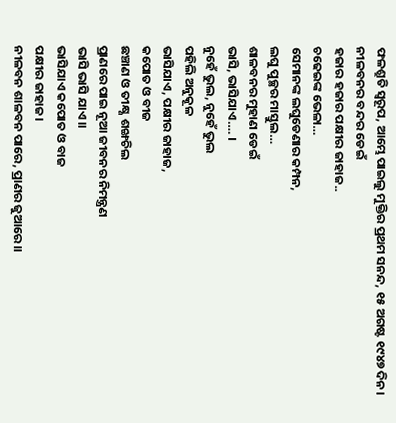ଫଳଶ୍ରୁତି ସ୍ଵରୂପ, ଆମ୍ଭେ ପାଇଲୁ ମୁକ୍ତିର ପ୍ରଥମ ସନନ୍ଦ, ୧୫ ଅଗଷ୍ଟ ୧୯୪୭ ଦିନ।
ନୀଳବନର ବନ୍ଦର ଡେଇଁ
ହଜାର ହଜାର ପକ୍ଷୀର ଜାହାଜ..
ଚଢେଇଙ୍କ ଭେଳା…
ସେମାନଙ୍କ ଲଘୁଡେଣାର କମ୍ପନ,
ଲଘୁ ପୁଚ୍ଛର ମାସ୍ତୁଲ…
ଶାଳବନର ମୁହାଣ ଡେଇଁ
ଭାସି, ଭାସିଯାଏ…. ।
ନୁହେଁ ଭୁଲ, ନୁହେଁ ଭୁଲ
ପହିଲି ଅନୁକୂଳ
ଭାସିଯାଏ, ପକ୍ଷୀର ଜାହାଜ,
କପୋତ ଓ ବୀଜ
ଛଞ୍ଚାଣ ଓ ତୀକ୍ଷ୍ଣ ଶଙ୍ଖଚିଲ
ପ୍ରାଣରେ ପାଇ ନୂଆ ଜୀବନର ନିମନ୍ତ୍ରଣ
ଭାସି ଭାସି ଯାଏ।।
ଭାସିଯାଏ କପୋତ ଓ ବାଜ
ପକ୍ଷୀର ଜାହାଜ।
ନୀଳବନ ଶାଳବନ ପାରେ, ପ୍ରାଣର ଜୁଆରେ।।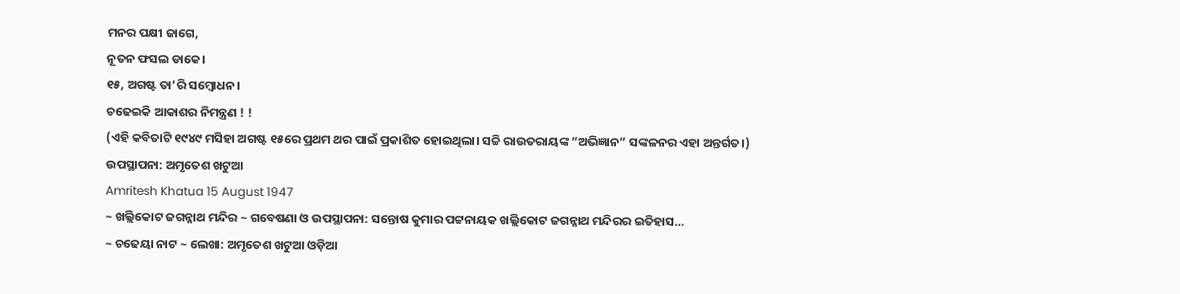ମନର ପକ୍ଷୀ ଜାଗେ,
ନୂତନ ଫସଲ ଡାକେ।
୧୫, ଅଗଷ୍ଟ ତା’ରି ସମ୍ଵୋଧନ।
ଚଢେଇକି ଆକାଶର ନିମନ୍ତ୍ରଣ ! !
(ଏହି କବିତାଟି ୧୯୪୯ ମସିହା ଅଗଷ୍ଟ ୧୫ରେ ପ୍ରଥମ ଥର ପାଇଁ ପ୍ରକାଶିତ ହୋଇଥିଲା। ସଚ୍ଚି ରାଉତରାୟଙ୍କ “ଅଭିଜ୍ଞାନ” ସଙ୍କଳନର ଏହା ଅନ୍ତର୍ଗତ।)
ଉପସ୍ଥାପନା: ଅମୃତେଶ ଖଟୁଆ
Amritesh Khatua 15 August 1947
~ ଖଲ୍ଲିକୋଟ ଜଗନ୍ନାଥ ମନ୍ଦିର ~ ଗବେଷଣା ଓ ଉପସ୍ଥାପନା: ସନ୍ତୋଷ କୁମାର ପଟ୍ଟନାୟକ ଖଲ୍ଲିକୋଟ ଜଗନ୍ନାଥ ମନ୍ଦିରର ଇତିହାସ…
~ ଚଢେୟା ନାଟ ~ ଲେଖା: ଅମୃତେଶ ଖଟୁଆ ଓଡ଼ିଆ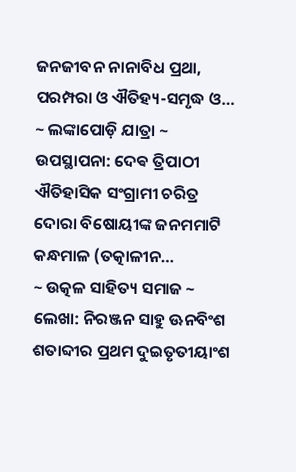ଜନଜୀବନ ନାନାବିଧ ପ୍ରଥା, ପରମ୍ପରା ଓ ଐତିହ୍ୟ-ସମୃଦ୍ଧ ଓ…
~ ଲଙ୍କାପୋଡ଼ି ଯାତ୍ରା ~ ଉପସ୍ଥାପନା: ଦେଵ ତ୍ରିପାଠୀ ଐତିହାସିକ ସଂଗ୍ରାମୀ ଚରିତ୍ର ଦୋରା ବିଷୋୟୀଙ୍କ ଜନମମାଟି କନ୍ଧମାଳ (ତତ୍କାଳୀନ…
~ ଉତ୍କଳ ସାହିତ୍ୟ ସମାଜ ~ ଲେଖା: ନିରଞ୍ଜନ ସାହୁ ଊନବିଂଶ ଶତାବ୍ଦୀର ପ୍ରଥମ ଦୁଇତୃତୀୟାଂଶ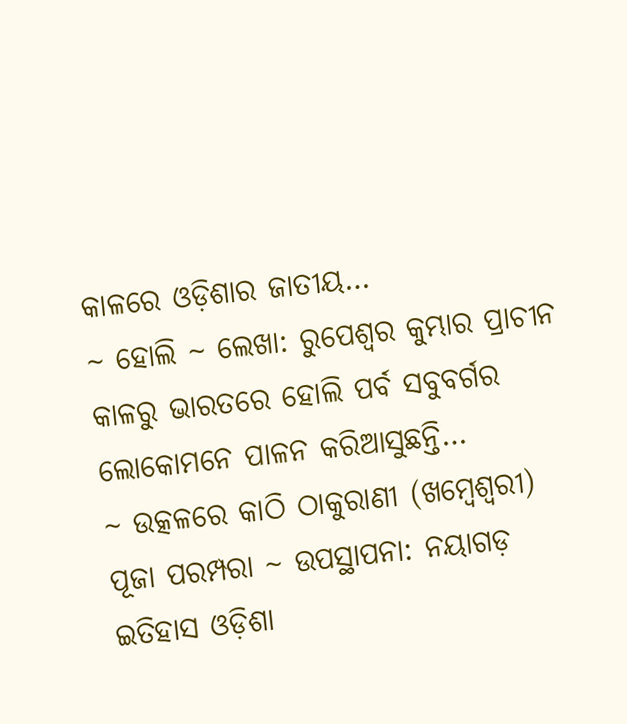କାଳରେ ଓଡ଼ିଶାର ଜାତୀୟ…
~ ହୋଲି ~ ଲେଖା: ରୁପେଶ୍ୱର କୁମ୍ଭାର ପ୍ରାଚୀନ କାଳରୁ ଭାରତରେ ହୋଲି ପର୍ବ ସବୁବର୍ଗର ଲୋକୋମନେ ପାଳନ କରିଆସୁଛନ୍ତି…
~ ଉତ୍କଳରେ କାଠି ଠାକୁରାଣୀ (ଖମ୍ବେଶ୍ଵରୀ) ପୂଜା ପରମ୍ପରା ~ ଉପସ୍ଥାପନା: ନୟାଗଡ଼ ଇତିହାସ ଓଡ଼ିଶା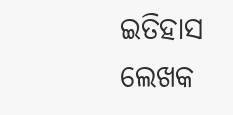ଇତିହାସ ଲେଖକ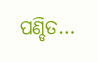ପଣ୍ଡିତ…